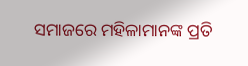ସମାଜରେ ମହିଳାମାନଙ୍କ ପ୍ରତି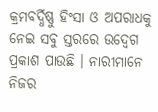କ୍ରମବର୍ଦ୍ଧିଷ୍ଣୁ ହିଂସା ଓ ଅପରାଧକୁ ନେଇ ସବୁ ସ୍ତରରେ ଉଦ୍ବେଗ ପ୍ରକାଶ ପାଉଛି । ନାରୀମାନେ ନିଜର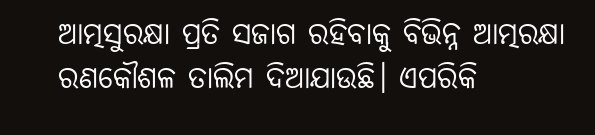ଆତ୍ମସୁରକ୍ଷା ପ୍ରତି ସଜାଗ ରହିବାକୁ ବିଭିନ୍ନ ଆତ୍ମରକ୍ଷା ରଣକୌଶଳ ତାଲିମ ଦିଆଯାଉଛି। ଏପରିକି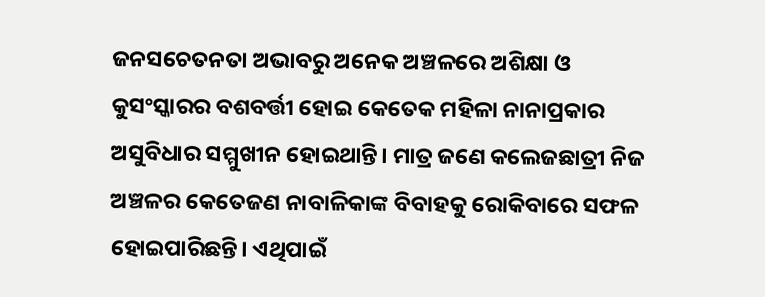ଜନସଚେତନତା ଅଭାବରୁ ଅନେକ ଅଞ୍ଚଳରେ ଅଶିକ୍ଷା ଓ କୁସଂସ୍କାରର ବଶବର୍ତ୍ତୀ ହୋଇ କେତେକ ମହିଳା ନାନାପ୍ରକାର ଅସୁବିଧାର ସମ୍ମୁଖୀନ ହୋଇଥାନ୍ତି। ମାତ୍ର ଜଣେ କଲେଜଛାତ୍ରୀ ନିଜ ଅଞ୍ଚଳର କେତେଜଣ ନାବାଳିକାଙ୍କ ବିବାହକୁ ରୋକିବାରେ ସଫଳ ହୋଇପାରିଛନ୍ତି। ଏଥିପାଇଁ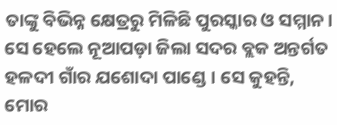ତାଙ୍କୁ ବିଭିନ୍ନ କ୍ଷେତ୍ରରୁ ମିଳିଛି ପୁରସ୍କାର ଓ ସମ୍ମାନ। ସେ ହେଲେ ନୂଆପଡ଼ା ଜିଲା ସଦର ବ୍ଲକ ଅନ୍ତର୍ଗତ ହଳଦୀ ଗାଁର ଯଶୋଦା ପାଣ୍ଡେ। ସେ କୁହନ୍ତି, ମୋର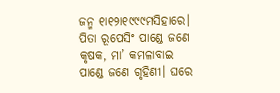ଜନ୍ମ ୧ା୧୨ା୧୯୯୯ମସିହାରେ। ପିତା ରୂପେସିଂ ପାଣ୍ଡେ ଜଣେ କୃଷକ, ମା’ କମଳାବାଇ ପାଣ୍ଡେ ଜଣେ ଗୃହିଣୀ। ଘରେ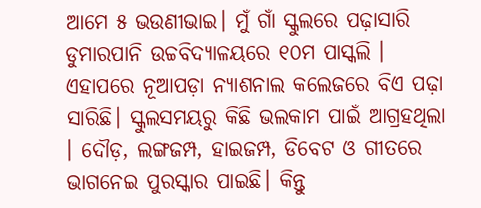ଆମେ ୫ ଭଉଣୀଭାଇ। ମୁଁ ଗାଁ ସ୍କୁଲରେ ପଢ଼ାସାରି ଡୁମାରପାନି ଉଚ୍ଚବିଦ୍ୟାଳୟରେ ୧୦ମ ପାସ୍କଲି । ଏହାପରେ ନୂଆପଡ଼ା ନ୍ୟାଶନାଲ କଲେଜରେ ବିଏ ପଢ଼ା ସାରିଛି। ସ୍କୁଲସମୟରୁ କିଛି ଭଲକାମ ପାଇଁ ଆଗ୍ରହଥିଲା । ଦୌଡ଼, ଲଙ୍ଗଜମ୍ପ, ହାଇଜମ୍ପ, ଡିବେଟ ଓ ଗୀତରେ ଭାଗନେଇ ପୁରସ୍କାର ପାଇଛି। କିନ୍ତୁ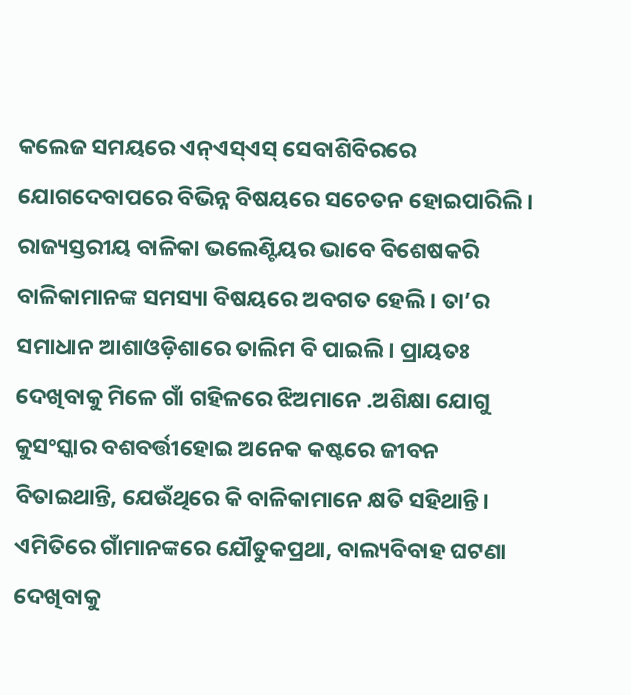କଲେଜ ସମୟରେ ଏନ୍ଏସ୍ଏସ୍ ସେବାଶିବିରରେ ଯୋଗଦେବାପରେ ବିଭିନ୍ନ ବିଷୟରେ ସଚେତନ ହୋଇପାରିଲି। ରାଜ୍ୟସ୍ତରୀୟ ବାଳିକା ଭଲେଣ୍ଟିୟର ଭାବେ ବିଶେଷକରି ବାଳିକାମାନଙ୍କ ସମସ୍ୟା ବିଷୟରେ ଅବଗତ ହେଲି । ତା’ର ସମାଧାନ ଆଶାଓଡ଼ିଶାରେ ତାଲିମ ବି ପାଇଲି। ପ୍ରାୟତଃ ଦେଖିବାକୁ ମିଳେ ଗାଁ ଗହିଳରେ ଝିଅମାନେ .ଅଶିକ୍ଷା ଯୋଗୁ କୁସଂସ୍କାର ବଶବର୍ତ୍ତୀହୋଇ ଅନେକ କଷ୍ଟରେ ଜୀବନ ବିତାଇଥାନ୍ତି, ଯେଉଁଥିରେ କି ବାଳିକାମାନେ କ୍ଷତି ସହିଥାନ୍ତି। ଏମିତିରେ ଗାଁମାନଙ୍କରେ ଯୌତୁକପ୍ରଥା, ବାଲ୍ୟବିବାହ ଘଟଣା ଦେଖିବାକୁ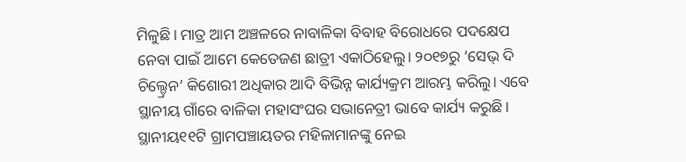ମିଳୁଛି। ମାତ୍ର ଆମ ଅଞ୍ଚଳରେ ନାବାଳିକା ବିବାହ ବିରୋଧରେ ପଦକ୍ଷେପ ନେବା ପାଇଁ ଆମେ କେତେଜଣ ଛାତ୍ରୀ ଏକାଠିହେଲୁ। ୨୦୧୭ରୁ ‘ସେଭ୍ ଦି ଚିଲ୍ଡ୍ରେନ’ କିଶୋରୀ ଅଧିକାର ଆଦି ବିଭିନ୍ନ କାର୍ଯ୍ୟକ୍ରମ ଆରମ୍ଭ କରିଲୁ। ଏବେ ସ୍ଥାନୀୟ ଗାଁରେ ବାଳିକା ମହାସଂଘର ସଭାନେତ୍ରୀ ଭାବେ କାର୍ଯ୍ୟ କରୁଛି। ସ୍ଥାନୀୟ୧୧ଟି ଗ୍ରାମପଞ୍ଚାୟତର ମହିଳାମାନଙ୍କୁ ନେଇ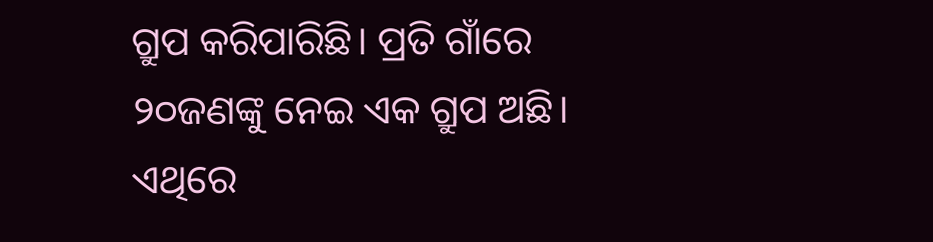ଗ୍ରୁପ କରିପାରିଛି। ପ୍ରତି ଗାଁରେ ୨୦ଜଣଙ୍କୁ ନେଇ ଏକ ଗ୍ରୁପ ଅଛି। ଏଥିରେ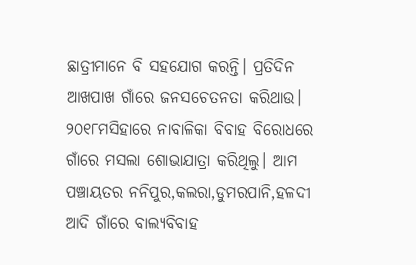ଛାତ୍ରୀମାନେ ବି ସହଯୋଗ କରନ୍ତି। ପ୍ରତିଦିନ ଆଖପାଖ ଗାଁରେ ଜନସଚେତନତା କରିଥାଉ। ୨୦୧୮ମସିହାରେ ନାବାଳିକା ବିବାହ ବିରୋଧରେ ଗାଁରେ ମସଲା ଶୋଭାଯାତ୍ରା କରିଥିଲୁ। ଆମ ପଞ୍ଚାୟତର ନନିପୁର,କଲରା,ଡୁମରପାନି,ହଳଦୀ ଆଦି ଗାଁରେ ବାଲ୍ୟବିବାହ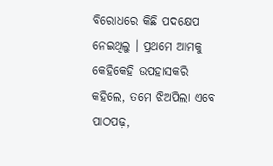ବିରୋଧରେ କିଛି ପଦକ୍ଷେପ ନେଇଥିଲୁ । ପ୍ରଥମେ ଆମକୁ କେହିକେହି ଉପହାସକରି କହିଲେ, ତମେ ଝିଅପିଲା ଏବେ ପାଠପଢ଼,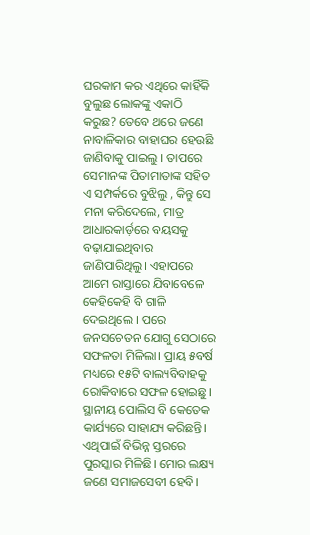ଘରକାମ କର ଏଥିରେ କାହିଁକି ବୁଲୁଛ ଲୋକଙ୍କୁ ଏକାଠି କରୁଛ? ତେବେ ଥରେ ଜଣେ ନାବାଳିକାର ବାହାଘର ହେଉଛି ଜାଣିବାକୁ ପାଇଲୁ । ତାପରେ ସେମାନଙ୍କ ପିତାମାତାଙ୍କ ସହିତ ଏ ସମ୍ପର୍କରେ ବୁଝିଲୁ , କିନ୍ତୁ ସେ ମନା କରିଦେଲେ, ମାତ୍ର ଆଧାରକାର୍ଡ଼ରେ ବୟସକୁ ବଢ଼ାଯାଇଥିବାର ଜାଣିପାରିଥିଲୁ। ଏହାପରେ ଆମେ ରାସ୍ତାରେ ଯିବାବେଳେ କେହିକେହି ବି ଗାଳି ଦେଇଥିଲେ । ପରେ ଜନସଚେତନ ଯୋଗୁ ସେଠାରେ ସଫଳତା ମିଳିଲା। ପ୍ରାୟ ୫ବର୍ଷ ମଧ୍ୟରେ ୧୫ଟି ବାଲ୍ୟବିବାହକୁ ରୋକିବାରେ ସଫଳ ହୋଇଛୁ। ସ୍ଥାନୀୟ ପୋଲିସ ବି କେତେକ କାର୍ଯ୍ୟରେ ସାହାଯ୍ୟ କରିଛନ୍ତି। ଏଥିପାଇଁ ବିଭିନ୍ନ ସ୍ତରରେ ପୁରସ୍କାର ମିଳିଛି। ମୋର ଲକ୍ଷ୍ୟ ଜଣେ ସମାଜସେବୀ ହେବି।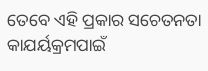ତେବେ ଏହି ପ୍ରକାର ସଚେତନତା କାଯର୍ୟକ୍ରମପାଇଁ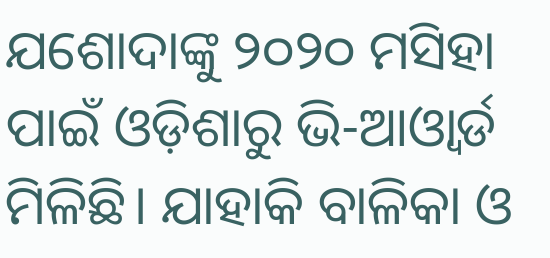ଯଶୋଦାଙ୍କୁ ୨୦୨୦ ମସିହା ପାଇଁ ଓଡ଼ିଶାରୁ ଭି-ଆଓ୍ବାର୍ଡ ମିଳିଛି। ଯାହାକି ବାଳିକା ଓ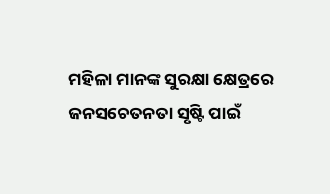ମହିଳା ମାନଙ୍କ ସୁରକ୍ଷା କ୍ଷେତ୍ରରେ ଜନସଚେତନତା ସୃଷ୍ଟି ପାଇଁ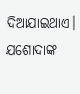ଦିଆଯାଇଥାଏ। ଯଶୋଦାଙ୍କ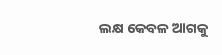ଲକ୍ଷ କେବଳ ଆଗକୁ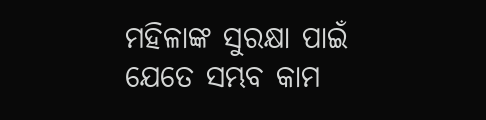ମହିଳାଙ୍କ ସୁରକ୍ଷା ପାଇଁ ଯେତେ ସମ୍ଭବ କାମ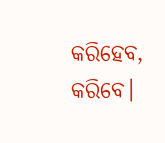କରିହେବ, କରିବେ।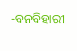-ବନବିହାରୀ